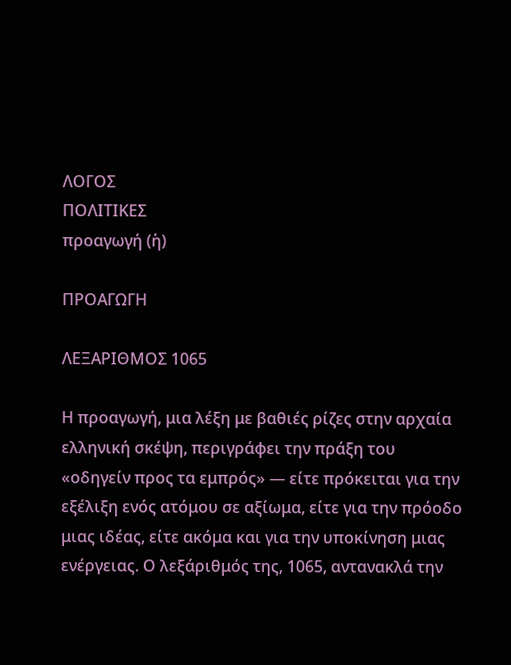ΛΟΓΟΣ
ΠΟΛΙΤΙΚΕΣ
προαγωγή (ἡ)

ΠΡΟΑΓΩΓΗ

ΛΕΞΑΡΙΘΜΟΣ 1065

Η προαγωγή, μια λέξη με βαθιές ρίζες στην αρχαία ελληνική σκέψη, περιγράφει την πράξη του «οδηγείν προς τα εμπρός» — είτε πρόκειται για την εξέλιξη ενός ατόμου σε αξίωμα, είτε για την πρόοδο μιας ιδέας, είτε ακόμα και για την υποκίνηση μιας ενέργειας. Ο λεξάριθμός της, 1065, αντανακλά την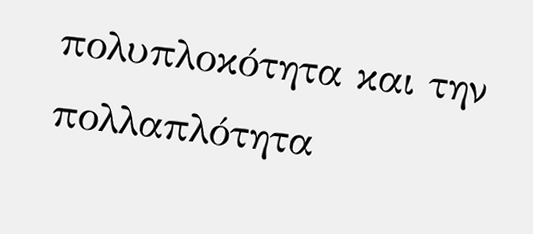πολυπλοκότητα και την πολλαπλότητα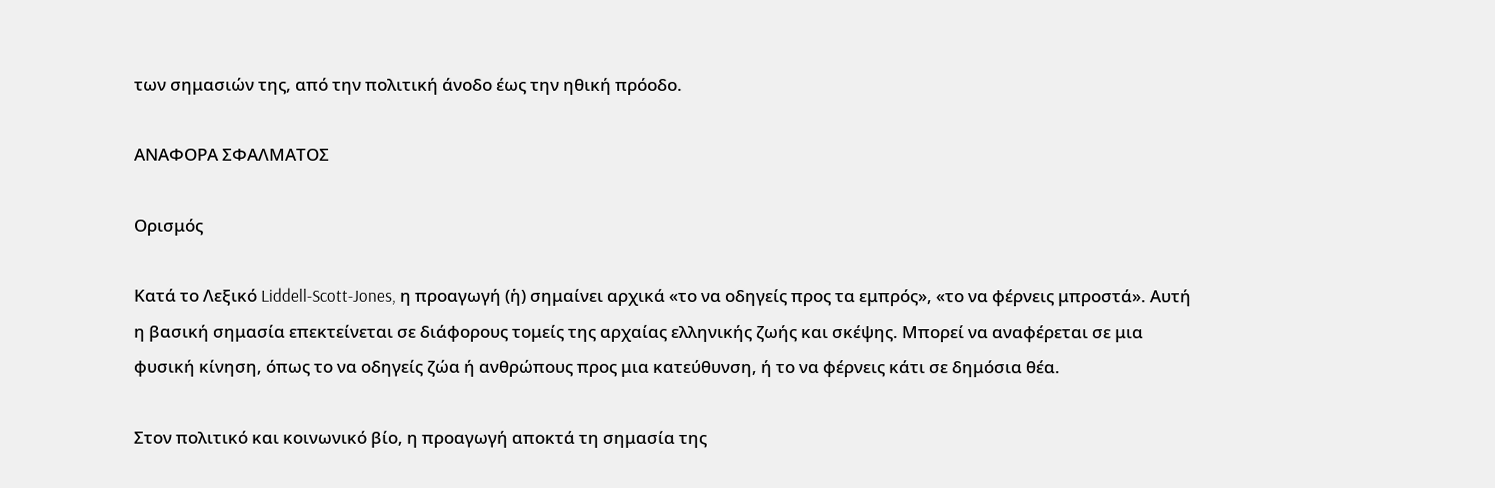των σημασιών της, από την πολιτική άνοδο έως την ηθική πρόοδο.

ΑΝΑΦΟΡΑ ΣΦΑΛΜΑΤΟΣ

Ορισμός

Κατά το Λεξικό Liddell-Scott-Jones, η προαγωγή (ἡ) σημαίνει αρχικά «το να οδηγείς προς τα εμπρός», «το να φέρνεις μπροστά». Αυτή η βασική σημασία επεκτείνεται σε διάφορους τομείς της αρχαίας ελληνικής ζωής και σκέψης. Μπορεί να αναφέρεται σε μια φυσική κίνηση, όπως το να οδηγείς ζώα ή ανθρώπους προς μια κατεύθυνση, ή το να φέρνεις κάτι σε δημόσια θέα.

Στον πολιτικό και κοινωνικό βίο, η προαγωγή αποκτά τη σημασία της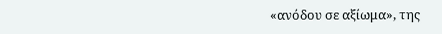«ανόδου σε αξίωμα», της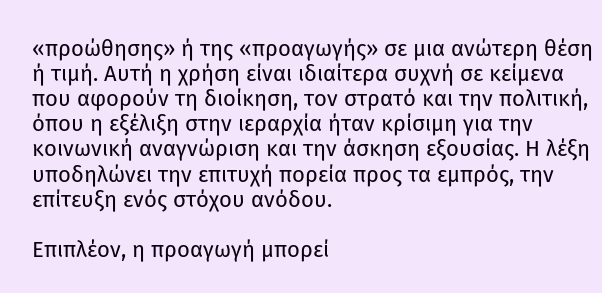«προώθησης» ή της «προαγωγής» σε μια ανώτερη θέση ή τιμή. Αυτή η χρήση είναι ιδιαίτερα συχνή σε κείμενα που αφορούν τη διοίκηση, τον στρατό και την πολιτική, όπου η εξέλιξη στην ιεραρχία ήταν κρίσιμη για την κοινωνική αναγνώριση και την άσκηση εξουσίας. Η λέξη υποδηλώνει την επιτυχή πορεία προς τα εμπρός, την επίτευξη ενός στόχου ανόδου.

Επιπλέον, η προαγωγή μπορεί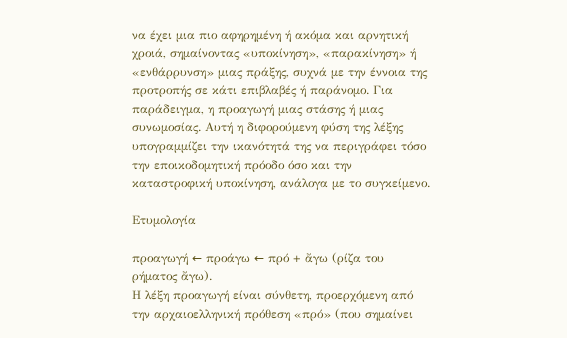να έχει μια πιο αφηρημένη ή ακόμα και αρνητική χροιά, σημαίνοντας «υποκίνηση», «παρακίνηση» ή «ενθάρρυνση» μιας πράξης, συχνά με την έννοια της προτροπής σε κάτι επιβλαβές ή παράνομο. Για παράδειγμα, η προαγωγή μιας στάσης ή μιας συνωμοσίας. Αυτή η διφορούμενη φύση της λέξης υπογραμμίζει την ικανότητά της να περιγράφει τόσο την εποικοδομητική πρόοδο όσο και την καταστροφική υποκίνηση, ανάλογα με το συγκείμενο.

Ετυμολογία

προαγωγή ← προάγω ← πρό + ἄγω (ρίζα του ρήματος ἄγω).
Η λέξη προαγωγή είναι σύνθετη, προερχόμενη από την αρχαιοελληνική πρόθεση «πρό» (που σημαίνει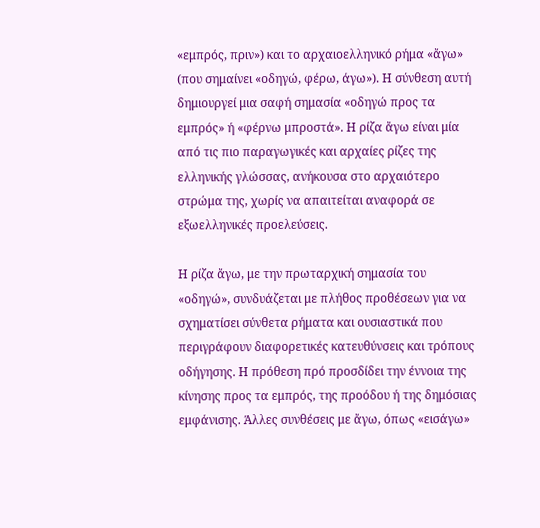«εμπρός, πριν») και το αρχαιοελληνικό ρήμα «ἄγω» (που σημαίνει «οδηγώ, φέρω, άγω»). Η σύνθεση αυτή δημιουργεί μια σαφή σημασία «οδηγώ προς τα εμπρός» ή «φέρνω μπροστά». Η ρίζα ἄγω είναι μία από τις πιο παραγωγικές και αρχαίες ρίζες της ελληνικής γλώσσας, ανήκουσα στο αρχαιότερο στρώμα της, χωρίς να απαιτείται αναφορά σε εξωελληνικές προελεύσεις.

Η ρίζα ἄγω, με την πρωταρχική σημασία του «οδηγώ», συνδυάζεται με πλήθος προθέσεων για να σχηματίσει σύνθετα ρήματα και ουσιαστικά που περιγράφουν διαφορετικές κατευθύνσεις και τρόπους οδήγησης. Η πρόθεση πρό προσδίδει την έννοια της κίνησης προς τα εμπρός, της προόδου ή της δημόσιας εμφάνισης. Άλλες συνθέσεις με ἄγω, όπως «εισάγω»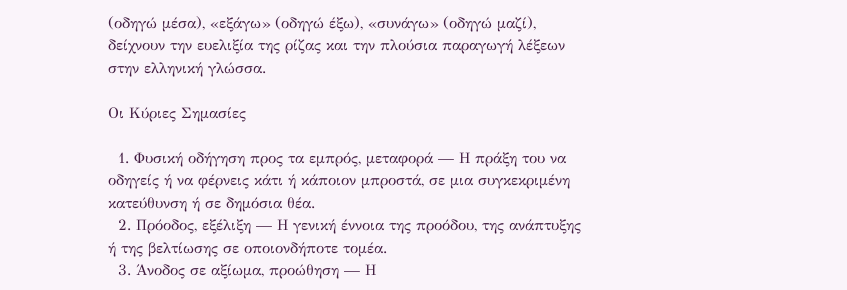(οδηγώ μέσα), «εξάγω» (οδηγώ έξω), «συνάγω» (οδηγώ μαζί), δείχνουν την ευελιξία της ρίζας και την πλούσια παραγωγή λέξεων στην ελληνική γλώσσα.

Οι Κύριες Σημασίες

  1. Φυσική οδήγηση προς τα εμπρός, μεταφορά — Η πράξη του να οδηγείς ή να φέρνεις κάτι ή κάποιον μπροστά, σε μια συγκεκριμένη κατεύθυνση ή σε δημόσια θέα.
  2. Πρόοδος, εξέλιξη — Η γενική έννοια της προόδου, της ανάπτυξης ή της βελτίωσης σε οποιονδήποτε τομέα.
  3. Άνοδος σε αξίωμα, προώθηση — Η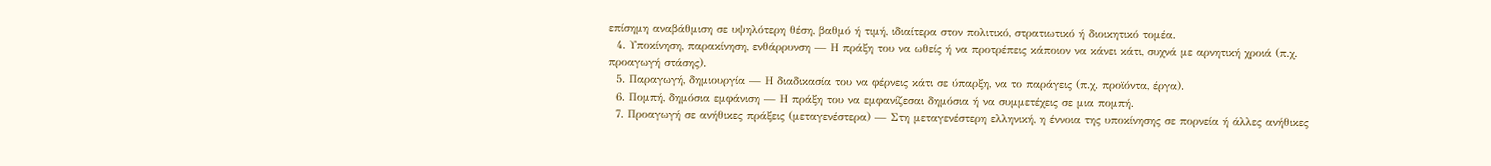επίσημη αναβάθμιση σε υψηλότερη θέση, βαθμό ή τιμή, ιδιαίτερα στον πολιτικό, στρατιωτικό ή διοικητικό τομέα.
  4. Υποκίνηση, παρακίνηση, ενθάρρυνση — Η πράξη του να ωθείς ή να προτρέπεις κάποιον να κάνει κάτι, συχνά με αρνητική χροιά (π.χ. προαγωγή στάσης).
  5. Παραγωγή, δημιουργία — Η διαδικασία του να φέρνεις κάτι σε ύπαρξη, να το παράγεις (π.χ. προϊόντα, έργα).
  6. Πομπή, δημόσια εμφάνιση — Η πράξη του να εμφανίζεσαι δημόσια ή να συμμετέχεις σε μια πομπή.
  7. Προαγωγή σε ανήθικες πράξεις (μεταγενέστερα) — Στη μεταγενέστερη ελληνική, η έννοια της υποκίνησης σε πορνεία ή άλλες ανήθικες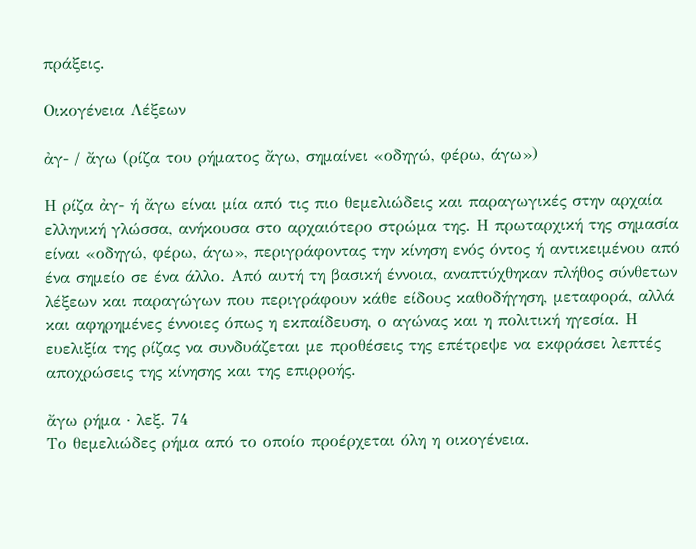πράξεις.

Οικογένεια Λέξεων

ἀγ- / ἄγω (ρίζα του ρήματος ἄγω, σημαίνει «οδηγώ, φέρω, άγω»)

Η ρίζα ἀγ- ή ἄγω είναι μία από τις πιο θεμελιώδεις και παραγωγικές στην αρχαία ελληνική γλώσσα, ανήκουσα στο αρχαιότερο στρώμα της. Η πρωταρχική της σημασία είναι «οδηγώ, φέρω, άγω», περιγράφοντας την κίνηση ενός όντος ή αντικειμένου από ένα σημείο σε ένα άλλο. Από αυτή τη βασική έννοια, αναπτύχθηκαν πλήθος σύνθετων λέξεων και παραγώγων που περιγράφουν κάθε είδους καθοδήγηση, μεταφορά, αλλά και αφηρημένες έννοιες όπως η εκπαίδευση, ο αγώνας και η πολιτική ηγεσία. Η ευελιξία της ρίζας να συνδυάζεται με προθέσεις της επέτρεψε να εκφράσει λεπτές αποχρώσεις της κίνησης και της επιρροής.

ἄγω ρήμα · λεξ. 74
Το θεμελιώδες ρήμα από το οποίο προέρχεται όλη η οικογένεια.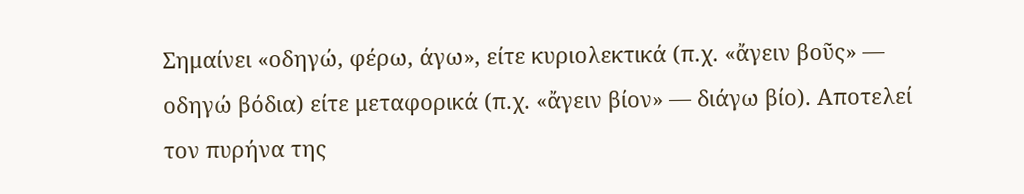Σημαίνει «οδηγώ, φέρω, άγω», είτε κυριολεκτικά (π.χ. «ἄγειν βοῦς» — οδηγώ βόδια) είτε μεταφορικά (π.χ. «ἄγειν βίον» — διάγω βίο). Αποτελεί τον πυρήνα της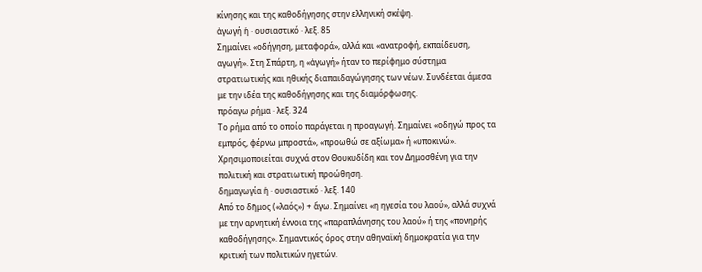κίνησης και της καθοδήγησης στην ελληνική σκέψη.
ἀγωγή ἡ · ουσιαστικό · λεξ. 85
Σημαίνει «οδήγηση, μεταφορά», αλλά και «ανατροφή, εκπαίδευση, αγωγή». Στη Σπάρτη, η «ἀγωγή» ήταν το περίφημο σύστημα στρατιωτικής και ηθικής διαπαιδαγώγησης των νέων. Συνδέεται άμεσα με την ιδέα της καθοδήγησης και της διαμόρφωσης.
πρόαγω ρήμα · λεξ. 324
Το ρήμα από το οποίο παράγεται η προαγωγή. Σημαίνει «οδηγώ προς τα εμπρός, φέρνω μπροστά», «προωθώ σε αξίωμα» ή «υποκινώ». Χρησιμοποιείται συχνά στον Θουκυδίδη και τον Δημοσθένη για την πολιτική και στρατιωτική προώθηση.
δημαγωγία ἡ · ουσιαστικό · λεξ. 140
Από το δῆμος («λαός») + ἄγω. Σημαίνει «η ηγεσία του λαού», αλλά συχνά με την αρνητική έννοια της «παραπλάνησης του λαού» ή της «πονηρής καθοδήγησης». Σημαντικός όρος στην αθηναϊκή δημοκρατία για την κριτική των πολιτικών ηγετών.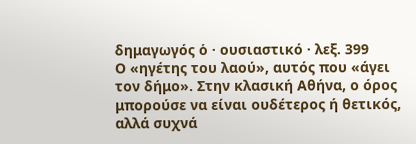δημαγωγός ὁ · ουσιαστικό · λεξ. 399
Ο «ηγέτης του λαού», αυτός που «άγει τον δήμο». Στην κλασική Αθήνα, ο όρος μπορούσε να είναι ουδέτερος ή θετικός, αλλά συχνά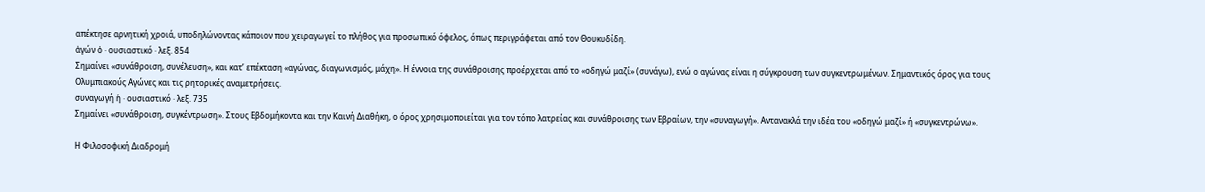απέκτησε αρνητική χροιά, υποδηλώνοντας κάποιον που χειραγωγεί το πλήθος για προσωπικό όφελος, όπως περιγράφεται από τον Θουκυδίδη.
ἀγών ὁ · ουσιαστικό · λεξ. 854
Σημαίνει «συνάθροιση, συνέλευση», και κατ’ επέκταση «αγώνας, διαγωνισμός, μάχη». Η έννοια της συνάθροισης προέρχεται από το «οδηγώ μαζί» (συνάγω), ενώ ο αγώνας είναι η σύγκρουση των συγκεντρωμένων. Σημαντικός όρος για τους Ολυμπιακούς Αγώνες και τις ρητορικές αναμετρήσεις.
συναγωγή ἡ · ουσιαστικό · λεξ. 735
Σημαίνει «συνάθροιση, συγκέντρωση». Στους Εβδομήκοντα και την Καινή Διαθήκη, ο όρος χρησιμοποιείται για τον τόπο λατρείας και συνάθροισης των Εβραίων, την «συναγωγή». Αντανακλά την ιδέα του «οδηγώ μαζί» ή «συγκεντρώνω».

Η Φιλοσοφική Διαδρομή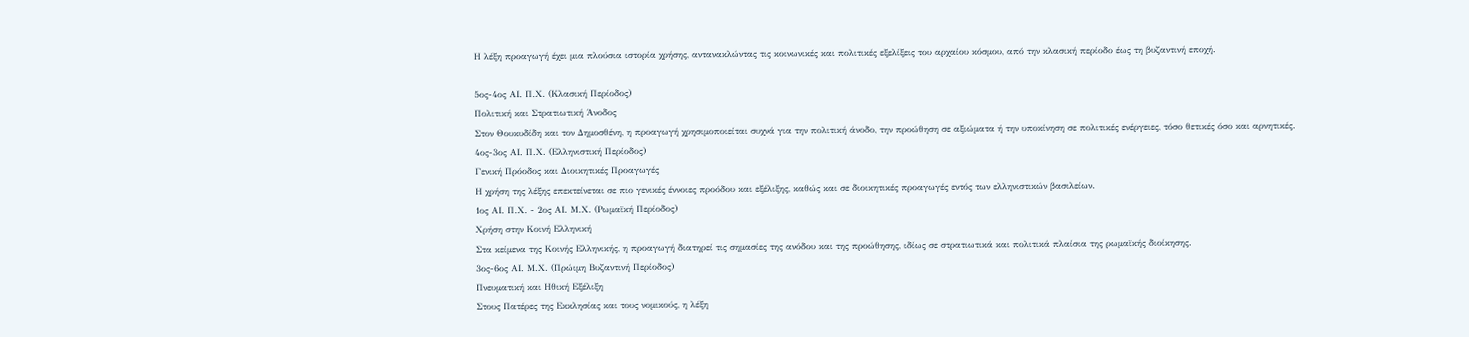Η λέξη προαγωγή έχει μια πλούσια ιστορία χρήσης, αντανακλώντας τις κοινωνικές και πολιτικές εξελίξεις του αρχαίου κόσμου, από την κλασική περίοδο έως τη βυζαντινή εποχή.

5ος-4ος ΑΙ. Π.Χ. (Κλασική Περίοδος)
Πολιτική και Στρατιωτική Άνοδος
Στον Θουκυδίδη και τον Δημοσθένη, η προαγωγή χρησιμοποιείται συχνά για την πολιτική άνοδο, την προώθηση σε αξιώματα ή την υποκίνηση σε πολιτικές ενέργειες, τόσο θετικές όσο και αρνητικές.
4ος-3ος ΑΙ. Π.Χ. (Ελληνιστική Περίοδος)
Γενική Πρόοδος και Διοικητικές Προαγωγές
Η χρήση της λέξης επεκτείνεται σε πιο γενικές έννοιες προόδου και εξέλιξης, καθώς και σε διοικητικές προαγωγές εντός των ελληνιστικών βασιλείων.
1ος ΑΙ. Π.Χ. - 2ος ΑΙ. Μ.Χ. (Ρωμαϊκή Περίοδος)
Χρήση στην Κοινή Ελληνική
Στα κείμενα της Κοινής Ελληνικής, η προαγωγή διατηρεί τις σημασίες της ανόδου και της προώθησης, ιδίως σε στρατιωτικά και πολιτικά πλαίσια της ρωμαϊκής διοίκησης.
3ος-6ος ΑΙ. Μ.Χ. (Πρώιμη Βυζαντινή Περίοδος)
Πνευματική και Ηθική Εξέλιξη
Στους Πατέρες της Εκκλησίας και τους νομικούς, η λέξη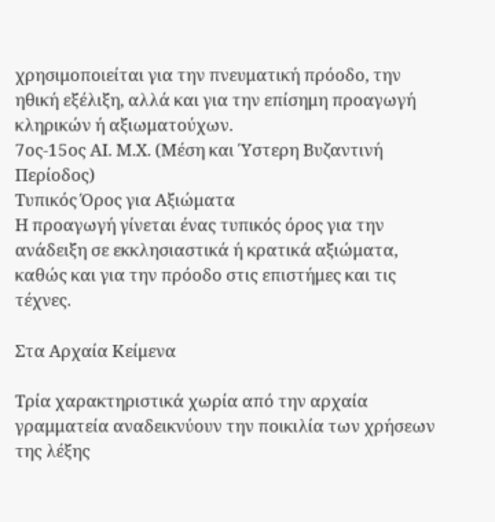χρησιμοποιείται για την πνευματική πρόοδο, την ηθική εξέλιξη, αλλά και για την επίσημη προαγωγή κληρικών ή αξιωματούχων.
7ος-15ος ΑΙ. Μ.Χ. (Μέση και Ύστερη Βυζαντινή Περίοδος)
Τυπικός Όρος για Αξιώματα
Η προαγωγή γίνεται ένας τυπικός όρος για την ανάδειξη σε εκκλησιαστικά ή κρατικά αξιώματα, καθώς και για την πρόοδο στις επιστήμες και τις τέχνες.

Στα Αρχαία Κείμενα

Τρία χαρακτηριστικά χωρία από την αρχαία γραμματεία αναδεικνύουν την ποικιλία των χρήσεων της λέξης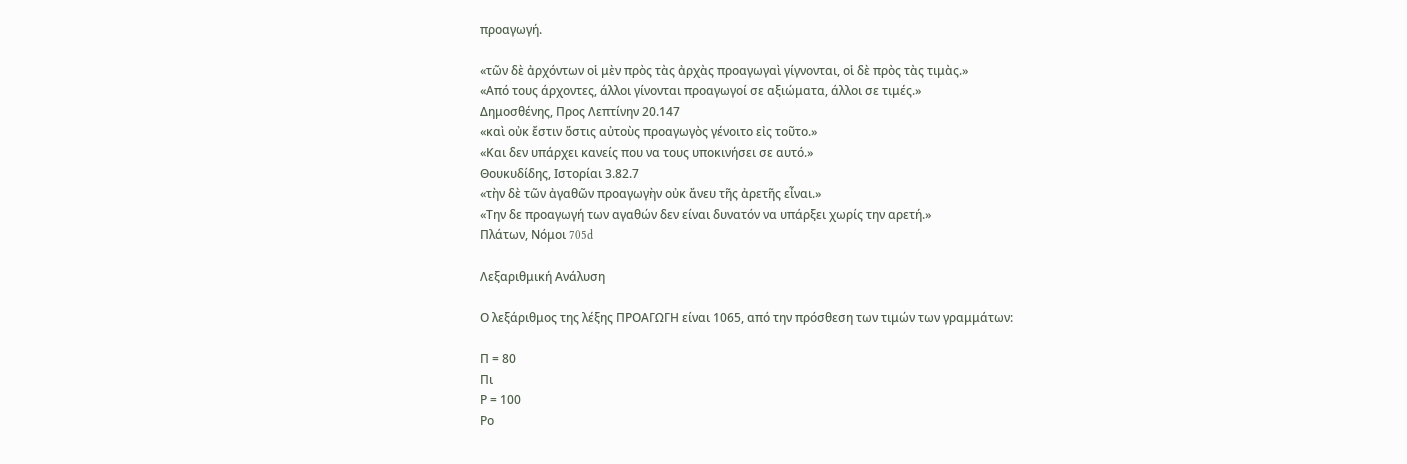προαγωγή.

«τῶν δὲ ἀρχόντων οἱ μὲν πρὸς τὰς ἀρχὰς προαγωγαὶ γίγνονται, οἱ δὲ πρὸς τὰς τιμὰς.»
«Από τους άρχοντες, άλλοι γίνονται προαγωγοί σε αξιώματα, άλλοι σε τιμές.»
Δημοσθένης, Προς Λεπτίνην 20.147
«καὶ οὐκ ἔστιν ὅστις αὐτοὺς προαγωγὸς γένοιτο εἰς τοῦτο.»
«Και δεν υπάρχει κανείς που να τους υποκινήσει σε αυτό.»
Θουκυδίδης, Ιστορίαι 3.82.7
«τὴν δὲ τῶν ἀγαθῶν προαγωγὴν οὐκ ἄνευ τῆς ἀρετῆς εἶναι.»
«Την δε προαγωγή των αγαθών δεν είναι δυνατόν να υπάρξει χωρίς την αρετή.»
Πλάτων, Νόμοι 705d

Λεξαριθμική Ανάλυση

Ο λεξάριθμος της λέξης ΠΡΟΑΓΩΓΗ είναι 1065, από την πρόσθεση των τιμών των γραμμάτων:

Π = 80
Πι
Ρ = 100
Ρο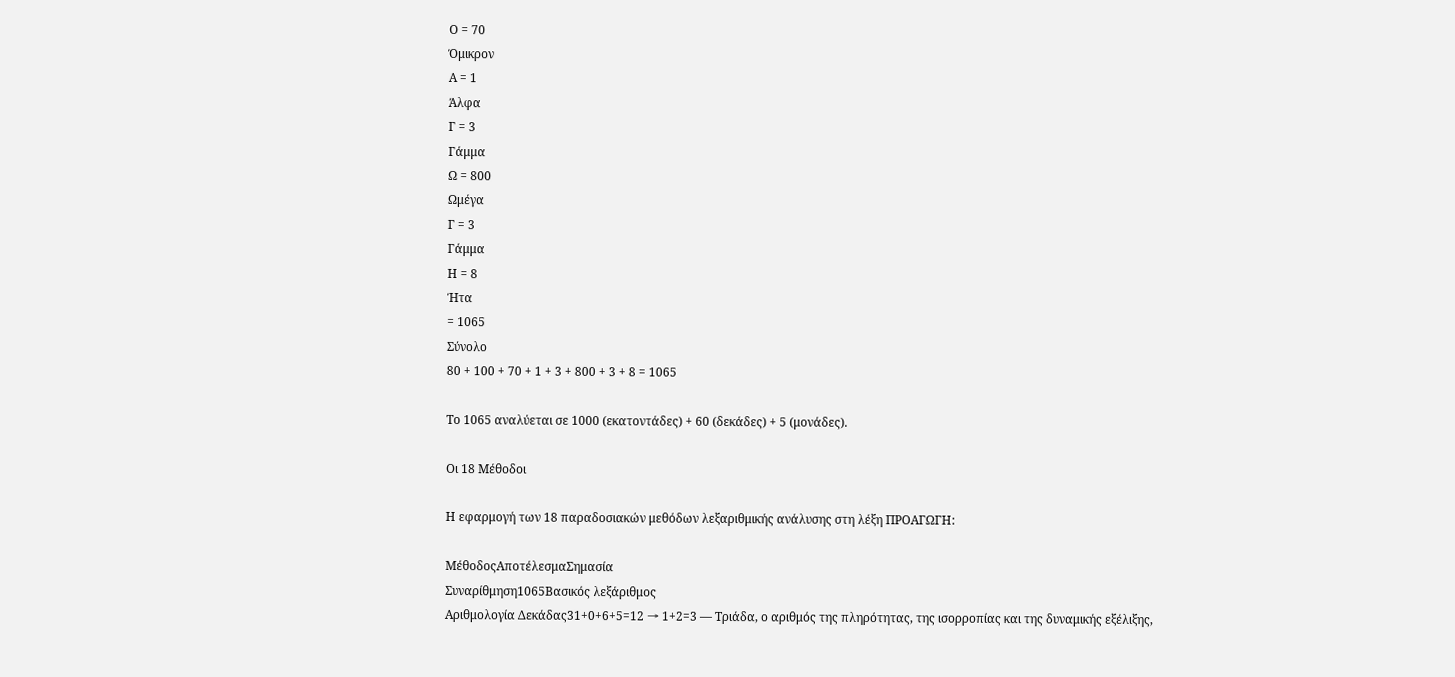Ο = 70
Όμικρον
Α = 1
Άλφα
Γ = 3
Γάμμα
Ω = 800
Ωμέγα
Γ = 3
Γάμμα
Η = 8
Ήτα
= 1065
Σύνολο
80 + 100 + 70 + 1 + 3 + 800 + 3 + 8 = 1065

Το 1065 αναλύεται σε 1000 (εκατοντάδες) + 60 (δεκάδες) + 5 (μονάδες).

Οι 18 Μέθοδοι

Η εφαρμογή των 18 παραδοσιακών μεθόδων λεξαριθμικής ανάλυσης στη λέξη ΠΡΟΑΓΩΓΗ:

ΜέθοδοςΑποτέλεσμαΣημασία
Συναρίθμηση1065Βασικός λεξάριθμος
Αριθμολογία Δεκάδας31+0+6+5=12 → 1+2=3 — Τριάδα, ο αριθμός της πληρότητας, της ισορροπίας και της δυναμικής εξέλιξης,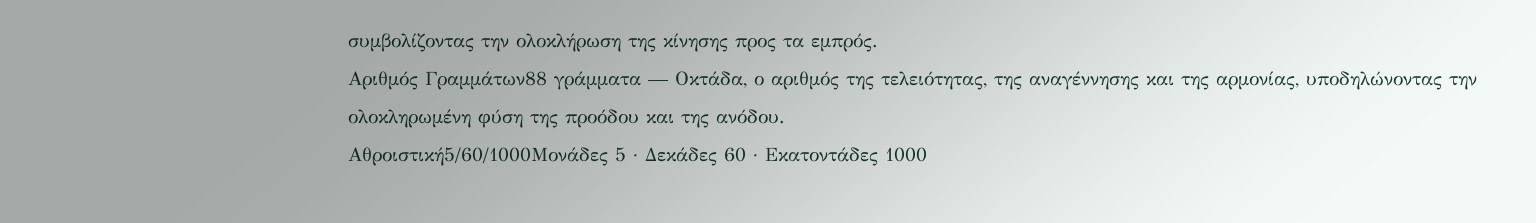συμβολίζοντας την ολοκλήρωση της κίνησης προς τα εμπρός.
Αριθμός Γραμμάτων88 γράμματα — Οκτάδα, ο αριθμός της τελειότητας, της αναγέννησης και της αρμονίας, υποδηλώνοντας την ολοκληρωμένη φύση της προόδου και της ανόδου.
Αθροιστική5/60/1000Μονάδες 5 · Δεκάδες 60 · Εκατοντάδες 1000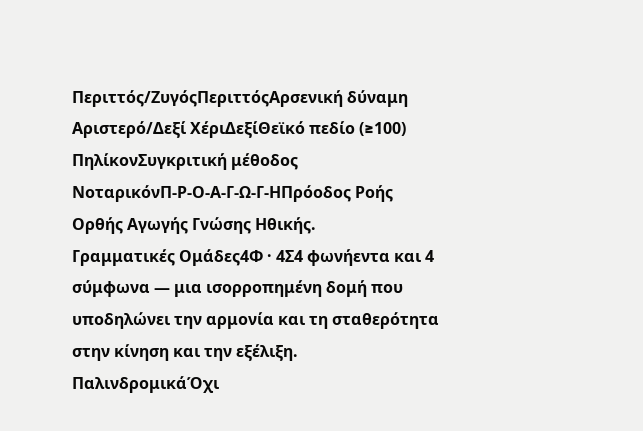Περιττός/ΖυγόςΠεριττόςΑρσενική δύναμη
Αριστερό/Δεξί ΧέριΔεξίΘεϊκό πεδίο (≥100)
ΠηλίκονΣυγκριτική μέθοδος
ΝοταρικόνΠ-Ρ-Ο-Α-Γ-Ω-Γ-ΗΠρόοδος Ροής Ορθής Αγωγής Γνώσης Ηθικής.
Γραμματικές Ομάδες4Φ · 4Σ4 φωνήεντα και 4 σύμφωνα — μια ισορροπημένη δομή που υποδηλώνει την αρμονία και τη σταθερότητα στην κίνηση και την εξέλιξη.
ΠαλινδρομικάΌχι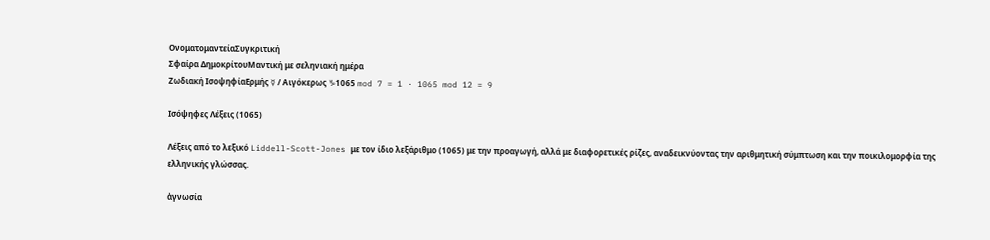ΟνοματομαντείαΣυγκριτική
Σφαίρα ΔημοκρίτουΜαντική με σεληνιακή ημέρα
Ζωδιακή ΙσοψηφίαΕρμής ☿ / Αιγόκερως ♑1065 mod 7 = 1 · 1065 mod 12 = 9

Ισόψηφες Λέξεις (1065)

Λέξεις από το λεξικό Liddell-Scott-Jones με τον ίδιο λεξάριθμο (1065) με την προαγωγή, αλλά με διαφορετικές ρίζες, αναδεικνύοντας την αριθμητική σύμπτωση και την ποικιλομορφία της ελληνικής γλώσσας.

ἀγνωσία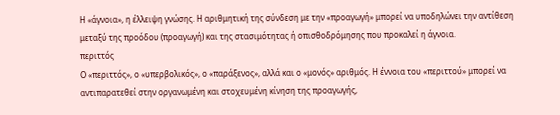Η «άγνοια», η έλλειψη γνώσης. Η αριθμητική της σύνδεση με την «προαγωγή» μπορεί να υποδηλώνει την αντίθεση μεταξύ της προόδου (προαγωγή) και της στασιμότητας ή οπισθοδρόμησης που προκαλεί η άγνοια.
περιττός
Ο «περιττός», ο «υπερβολικός», ο «παράξενος», αλλά και ο «μονός» αριθμός. Η έννοια του «περιττού» μπορεί να αντιπαρατεθεί στην οργανωμένη και στοχευμένη κίνηση της προαγωγής,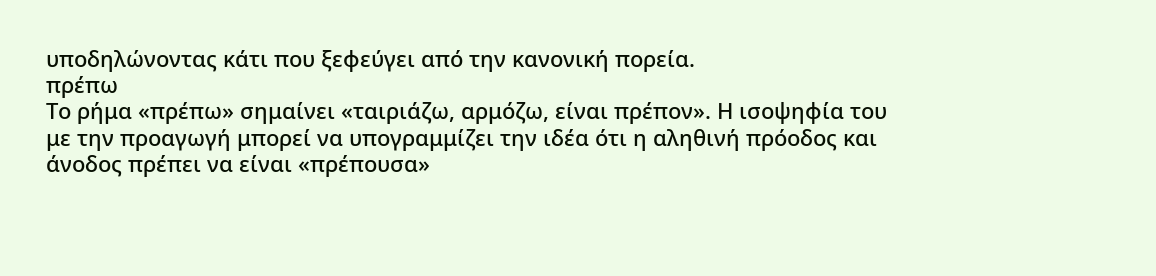υποδηλώνοντας κάτι που ξεφεύγει από την κανονική πορεία.
πρέπω
Το ρήμα «πρέπω» σημαίνει «ταιριάζω, αρμόζω, είναι πρέπον». Η ισοψηφία του με την προαγωγή μπορεί να υπογραμμίζει την ιδέα ότι η αληθινή πρόοδος και άνοδος πρέπει να είναι «πρέπουσα»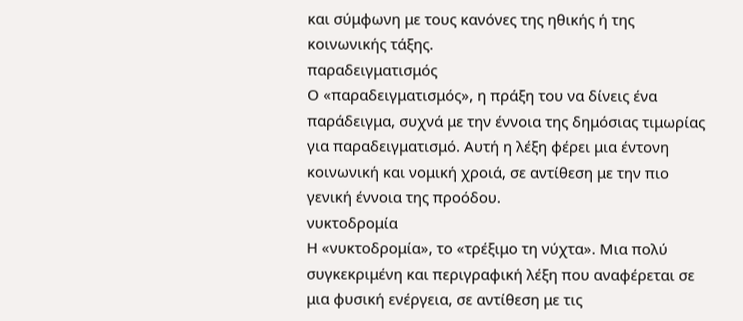και σύμφωνη με τους κανόνες της ηθικής ή της κοινωνικής τάξης.
παραδειγματισμός
Ο «παραδειγματισμός», η πράξη του να δίνεις ένα παράδειγμα, συχνά με την έννοια της δημόσιας τιμωρίας για παραδειγματισμό. Αυτή η λέξη φέρει μια έντονη κοινωνική και νομική χροιά, σε αντίθεση με την πιο γενική έννοια της προόδου.
νυκτοδρομία
Η «νυκτοδρομία», το «τρέξιμο τη νύχτα». Μια πολύ συγκεκριμένη και περιγραφική λέξη που αναφέρεται σε μια φυσική ενέργεια, σε αντίθεση με τις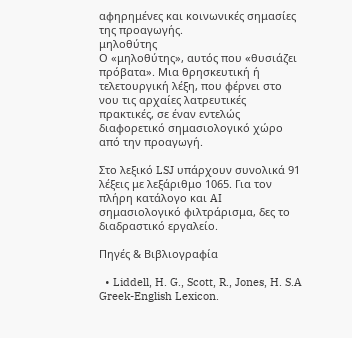αφηρημένες και κοινωνικές σημασίες της προαγωγής.
μηλοθύτης
Ο «μηλοθύτης», αυτός που «θυσιάζει πρόβατα». Μια θρησκευτική ή τελετουργική λέξη, που φέρνει στο νου τις αρχαίες λατρευτικές πρακτικές, σε έναν εντελώς διαφορετικό σημασιολογικό χώρο από την προαγωγή.

Στο λεξικό LSJ υπάρχουν συνολικά 91 λέξεις με λεξάριθμο 1065. Για τον πλήρη κατάλογο και AI σημασιολογικό φιλτράρισμα, δες το διαδραστικό εργαλείο.

Πηγές & Βιβλιογραφία

  • Liddell, H. G., Scott, R., Jones, H. S.A Greek-English Lexicon.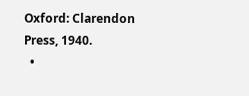Oxford: Clarendon Press, 1940.
  •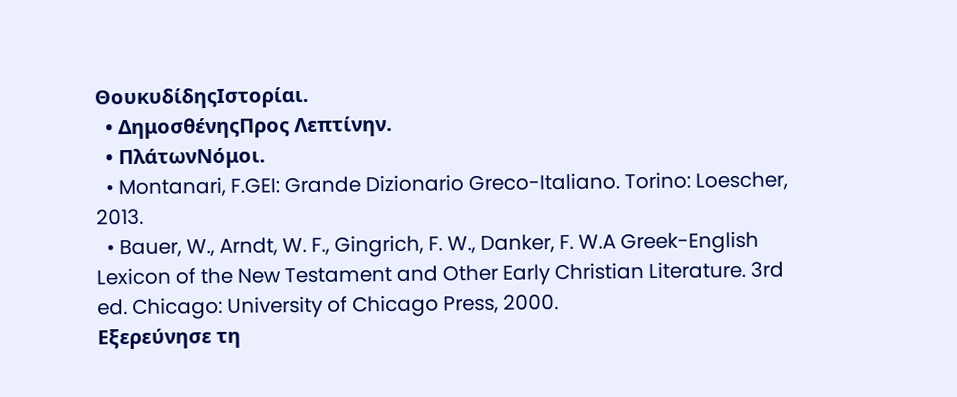ΘουκυδίδηςΙστορίαι.
  • ΔημοσθένηςΠρος Λεπτίνην.
  • ΠλάτωνΝόμοι.
  • Montanari, F.GEI: Grande Dizionario Greco-Italiano. Torino: Loescher, 2013.
  • Bauer, W., Arndt, W. F., Gingrich, F. W., Danker, F. W.A Greek-English Lexicon of the New Testament and Other Early Christian Literature. 3rd ed. Chicago: University of Chicago Press, 2000.
Εξερεύνησε τη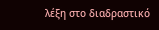λέξη στο διαδραστικό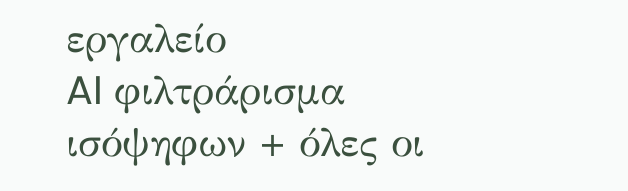εργαλείο
AI φιλτράρισμα ισόψηφων + όλες οι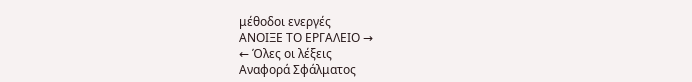μέθοδοι ενεργές
ΑΝΟΙΞΕ ΤΟ ΕΡΓΑΛΕΙΟ →
← Όλες οι λέξεις
Αναφορά Σφάλματος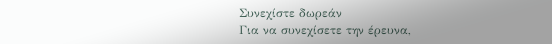Συνεχίστε δωρεάν
Για να συνεχίσετε την έρευνα,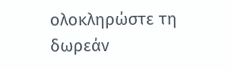ολοκληρώστε τη δωρεάν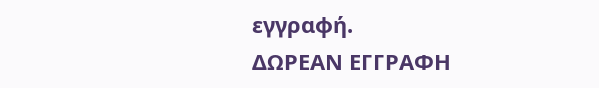εγγραφή.
ΔΩΡΕΑΝ ΕΓΓΡΑΦΗ